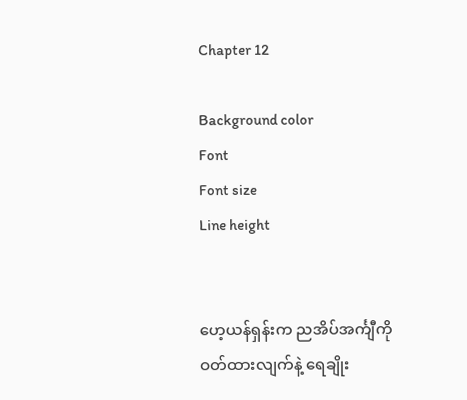Chapter 12

Background color
Font
Font size
Line height


ဟေ့ယန်ရှန်းက ညအိပ်အင်္ကျီကို ဝတ်ထားလျက်နဲ့ ရေချိုး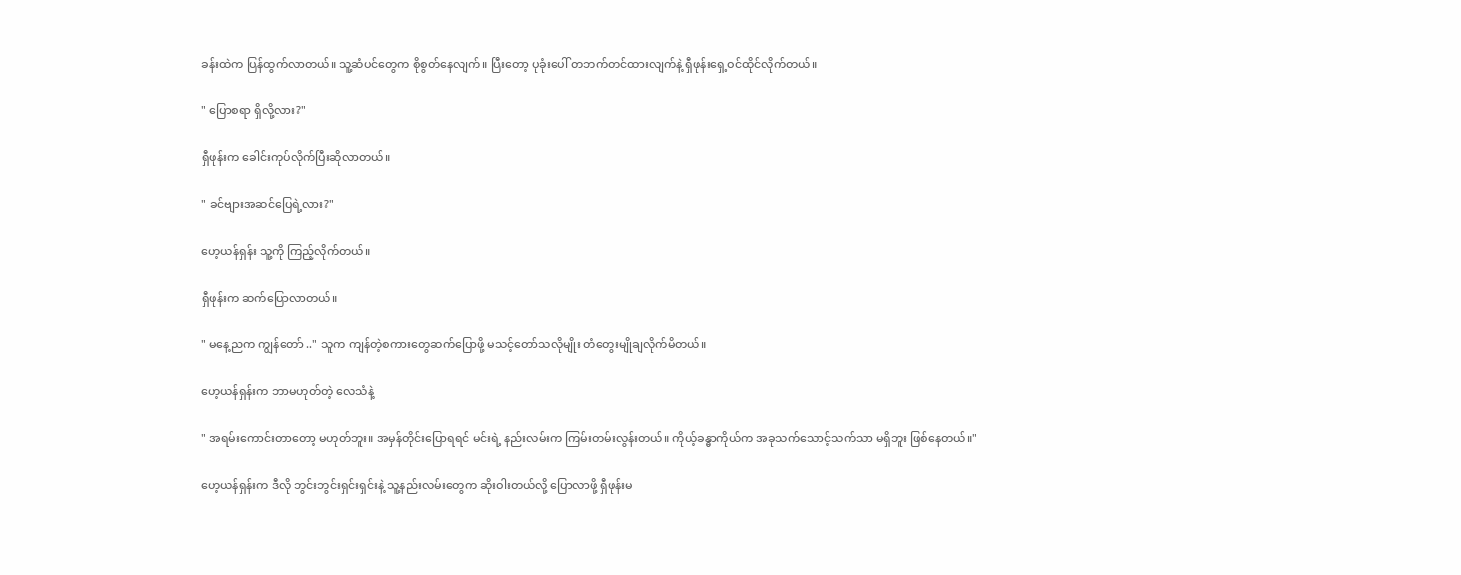ခန်းထဲက ပြန်ထွက်လာတယ်။ သူ့ဆံပင်တွေက စိုစွတ်နေလျက်။ ပြီးတော့ ပုခုံးပေါ် တဘက်တင်ထားလျက်နဲ့ ရှီဖုန်းရှေ့ဝင်ထိုင်လိုက်တယ်။

" ပြောစရာ ရှိလို့လား?"

ရှီဖုန်းက ခေါင်းကုပ်လိုက်ပြီးဆိုလာတယ်။

" ခင်ဗျားအဆင်ပြေရဲ့လား?"

ဟေ့ယန်ရှန်း သူ့ကို ကြည့်လိုက်တယ်။

ရှီဖုန်းက ဆက်ပြောလာတယ်။

" မနေ့ညက ကျွန်တော် .." သူက ကျန်တဲ့စကားတွေဆက်ပြောဖို့ မသင့်တော်သလိုမျိုး တံတွေးမျိုချလိုက်မိတယ်။

ဟေ့ယန်ရှန်းက ဘာမဟုတ်တဲ့ လေသံနဲ့

" အရမ်းကောင်းတာတော့ မဟုတ်ဘူး။ အမှန်တိုင်းပြောရရင် မင်းရဲ့ နည်းလမ်းက ကြမ်းတမ်းလွန်းတယ်။ ကိုယ့်ခန္ဓာကိုယ်က အခုသက်သောင့်သက်သာ မရှိဘူး ဖြစ်နေတယ်။"

ဟေ့ယန်ရှန်းက ဒီလို ဘွင်းဘွင်းရှင်းရှင်းနဲ့ သူ့နည်းလမ်းတွေက ဆိုးဝါးတယ်လို့ ပြောလာဖို့ ရှီဖုန်းမ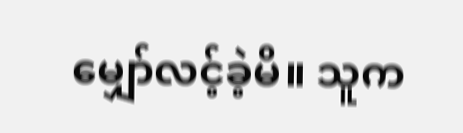မျှော်လင့်ခဲ့မိ။ သူက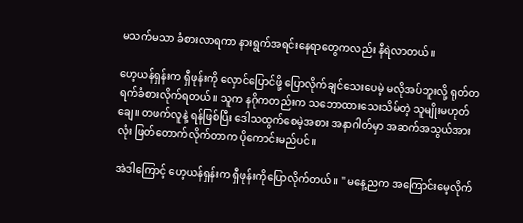မသက်မသာ ခံစားလာရကာ နားရွက်အရင်းနေရာတွေကလည်း နီရဲလာတယ်။

ဟေ့ယန်ရှန်းက ရှီဖုန်းကို လှောင်ပြောင်ဖို့ ပြောလိုက်ချင်သေးပေမဲ့ မလိုအပ်ဘူးလို့ ရုတ်တရက်ခံစားလိုက်ရတယ်။ သူက နဂိုကတည်းက သဘောထားသေးသိမ်တဲ့ သူမျိုးမဟုတ်ချေ။ တဖက်လူနဲ့ ရန်ဖြစ်ပြီး ဒေါသထွက်စေမဲ့အစား အနာဂါတ်မှာ အဆက်အသွယ်အားလုံး ဖြတ်တောက်လိုက်တာက ပိုကောင်းမည်ပင်။

အဲဒါကြောင့် ဟေ့ယန်ရှန်းက ရှီဖုန်းကိုပြောလိုက်တယ်။ " မနေ့ညက အကြောင်းမေ့လိုက်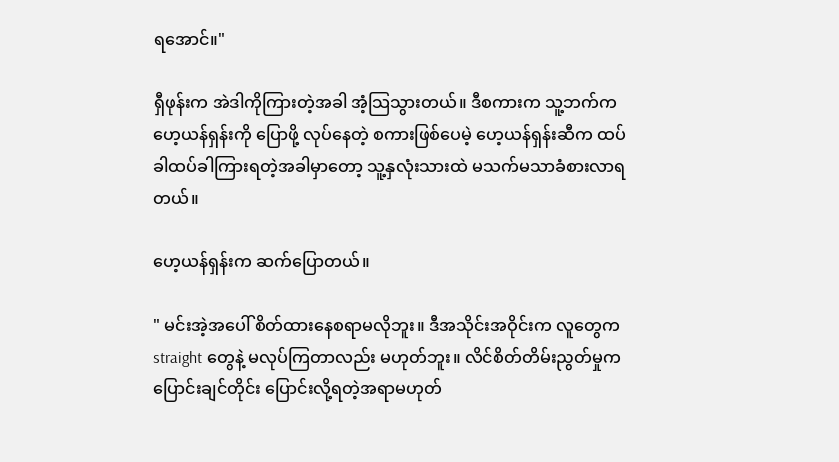ရအောင်။"

ရှီဖုန်းက အဲဒါကိုကြားတဲ့အခါ အံ့သြသွားတယ်။ ဒီစကားက သူ့ဘက်က ဟေ့ယန်ရှန်းကို ပြောဖို့ လုပ်နေတဲ့ စကားဖြစ်ပေမဲ့ ဟေ့ယန်ရှန်းဆီက ထပ်ခါထပ်ခါကြားရတဲ့အခါမှာတော့ သူ့နှလုံးသားထဲ မသက်မသာခံစားလာရတယ်။

ဟေ့ယန်ရှန်းက ဆက်ပြောတယ်။

" မင်းအဲ့အပေါ် စိတ်ထားနေစရာမလိုဘူး။ ဒီအသိုင်းအဝိုင်းက လူတွေက straight တွေနဲ့ မလုပ်ကြတာလည်း မဟုတ်ဘူး။ လိင်စိတ်တိမ်းညွတ်မှုက ပြောင်းချင်တိုင်း ပြောင်းလို့ရတဲ့အရာမဟုတ်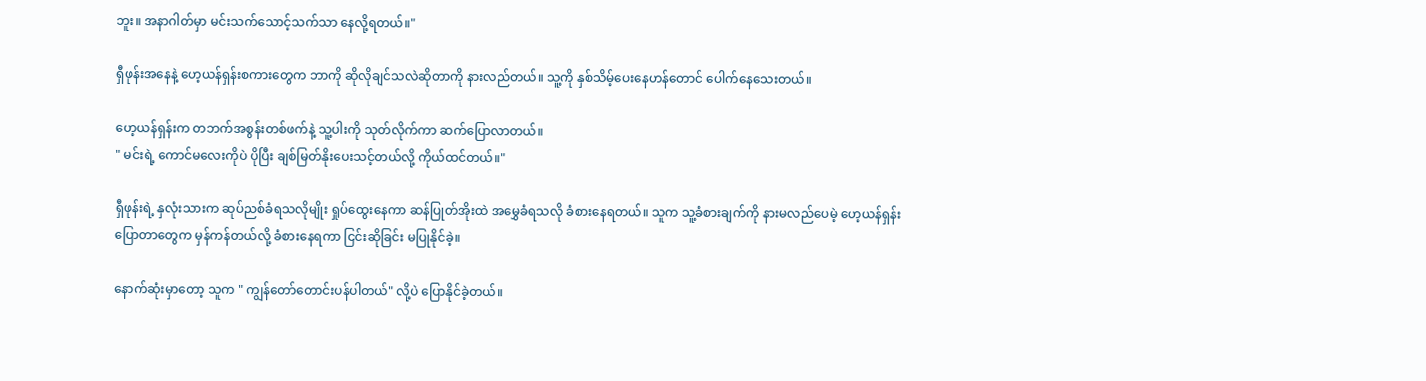ဘူး။ အနာဂါတ်မှာ မင်းသက်သောင့်သက်သာ နေလို့ရတယ်။"

ရှီဖုန်းအနေနဲ့ ဟေ့ယန်ရှန်းစကားတွေက ဘာကို ဆိုလိုချင်သလဲဆိုတာကို နားလည်တယ်။ သူ့ကို နှစ်သိမ့်ပေးနေဟန်တောင် ပေါက်နေသေးတယ်။

ဟေ့ယန်ရှန်းက တဘက်အစွန်းတစ်ဖက်နဲ့ သူ့ပါးကို သုတ်လိုက်ကာ ဆက်ပြောလာတယ်။
" မင်းရဲ့ ကောင်မလေးကိုပဲ ပိုပြီး ချစ်မြတ်နိုးပေးသင့်တယ်လို့ ကိုယ်ထင်တယ်။"

ရှီဖုန်းရဲ့ နှလုံးသားက ဆုပ်ညစ်ခံရသလိုမျိုး ရှုပ်ထွေးနေကာ ဆန်ပြုတ်အိုးထဲ အမွှေခံရသလို ခံစားနေရတယ်။ သူက သူ့ခံစားချက်ကို နားမလည်ပေမဲ့ ဟေ့ယန်ရှန်းပြောတာတွေက မှန်ကန်တယ်လို့ ခံစားနေရကာ ငြင်းဆိုခြင်း မပြုနိုင်ခဲ့။

နောက်ဆုံးမှာတော့ သူက " ကျွန်တော်တောင်းပန်ပါတယ်" လို့ပဲ ပြောနိုင်ခဲ့တယ်။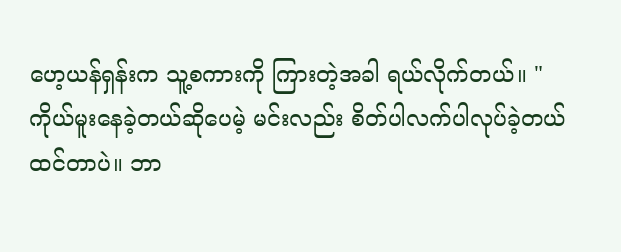ဟေ့ယန်ရှန်းက သူ့စကားကို ကြားတဲ့အခါ ရယ်လိုက်တယ်။ " ကိုယ်မူးနေခဲ့တယ်ဆိုပေမဲ့ မင်းလည်း စိတ်ပါလက်ပါလုပ်ခဲ့တယ် ထင်တာပဲ။ ဘာ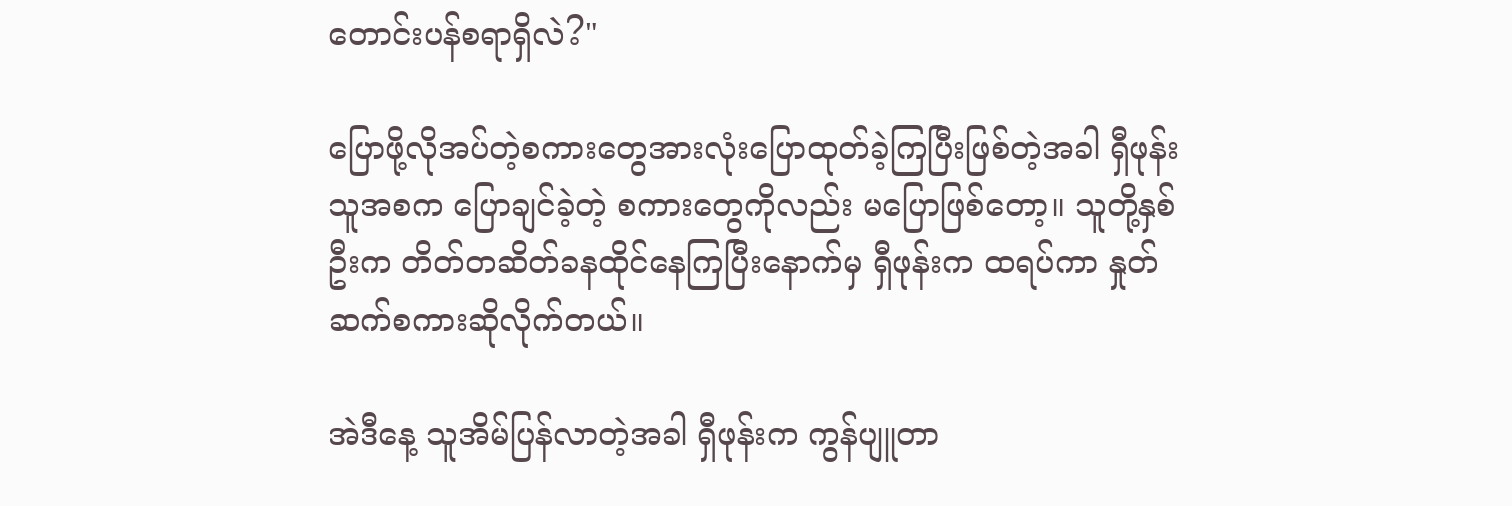တောင်းပန်စရာရှိလဲ?"

ပြောဖို့လိုအပ်တဲ့စကားတွေအားလုံးပြောထုတ်ခဲ့ကြပြီးဖြစ်တဲ့အခါ ရှီဖုန်းသူအစက ပြောချင်ခဲ့တဲ့ စကားတွေကိုလည်း မပြောဖြစ်တော့။ သူတို့နှစ်ဦးက တိတ်တဆိတ်ခနထိုင်နေကြပြီးနောက်မှ ရှီဖုန်းက ထရပ်ကာ နှုတ်ဆက်စကားဆိုလိုက်တယ်။

အဲဒီနေ့ သူအိမ်ပြန်လာတဲ့အခါ ရှီဖုန်းက ကွန်ပျူတာ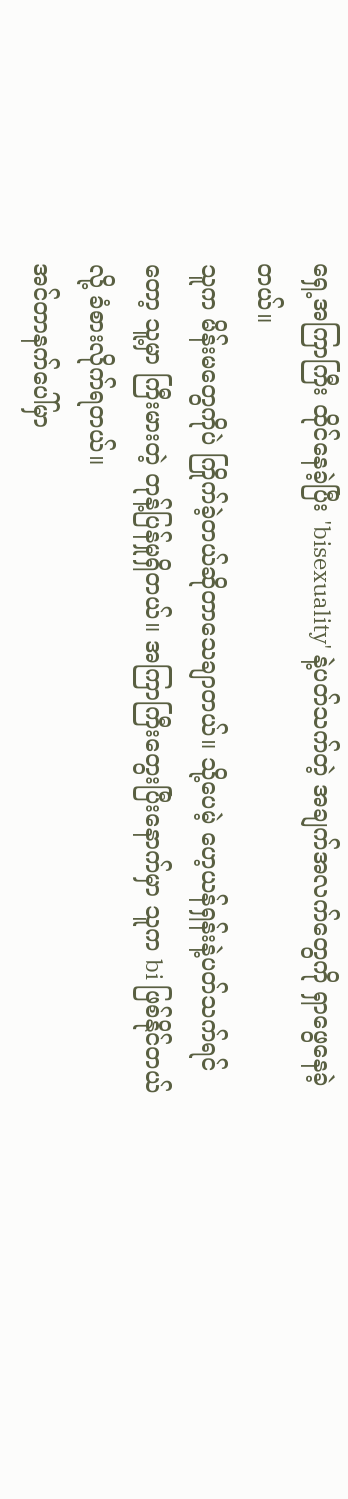ရှေ့အကြာကြီး ထိုင်နေခဲ့ပြီး 'bisexuality' နဲ့ပတ်သက်တဲ့ အချက်အလက်တွေကို ရှာဖွေနေခဲ့တယ်။
သူက မိန်းမတွေကိုပဲ ကြိုက်ခဲ့တယ်ဆိုတာသေချာတယ်။ သို့ပေမဲ့ ဟေ့ယန်ရှန်းနဲ့ပတ်သက်ရင်တော့ သူ့မှာ ကြီးမားတဲ့ တုန့်ပြန်မှုရှိတယ်။ အကြာကြီးတွေးပြီးနောက်မှာ သူက bi ဖြစ်နိုင်တယ်လို့ ခံစားလိုက်ရတယ်။
အင်တာနက်ပေါ်မှာ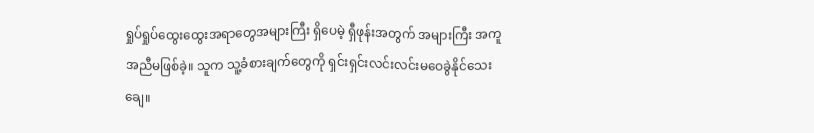ရှုပ်ရှုပ်ထွေးထွေးအရာတွေအများကြီး ရှိပေမဲ့ ရှီဖုန်းအတွက် အများကြီး အကူအညီမဖြစ်ခဲ့။ သူက သူ့ခံစားချက်တွေကို ရှင်းရှင်းလင်းလင်းမဝေခွဲနိုင်သေးချေ။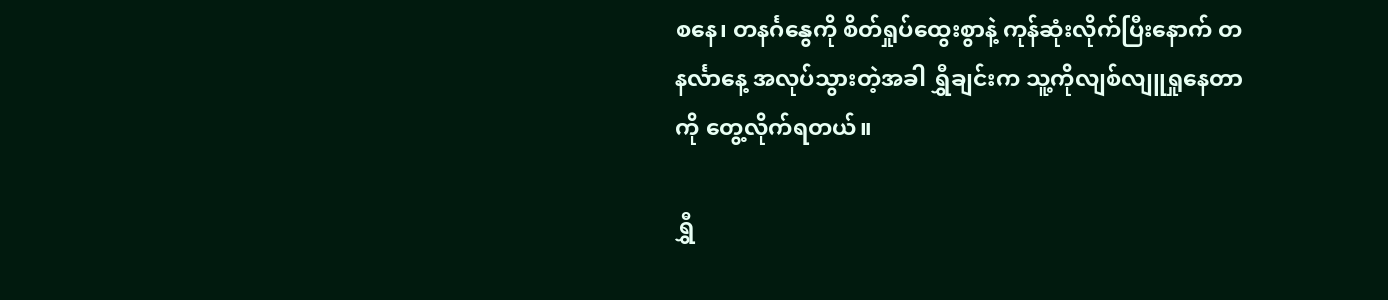စနေ၊ တနင်္ဂနွေကို စိတ်ရှုပ်ထွေးစွာနဲ့ ကုန်ဆုံးလိုက်ပြီးနောက် တနင်္လာနေ့ အလုပ်သွားတဲ့အခါ ရွှီချင်းက သူ့ကိုလျစ်လျူရှုနေတာကို တွေ့လိုက်ရတယ်။

ရွှီ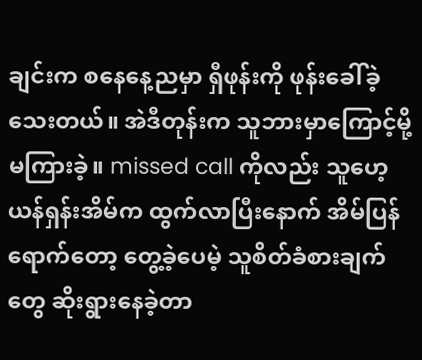ချင်းက စနေနေ့ညမှာ ရှီဖုန်းကို ဖုန်းခေါ်ခဲ့သေးတယ်။ အဲဒီတုန်းက သူဘားမှာကြောင့်မို့ မကြားခဲ့။ missed call ကိုလည်း သူဟေ့ယန်ရှန်းအိမ်က ထွက်လာပြီးနောက် အိမ်ပြန်ရောက်တော့ တွေ့ခဲ့ပေမဲ့ သူစိတ်ခံစားချက်တွေ ဆိုးရွားနေခဲ့တာ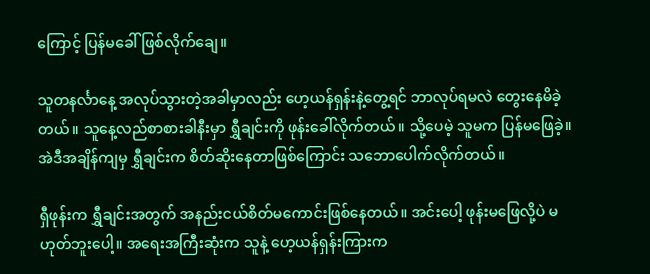ကြောင့် ပြန်မခေါ်ဖြစ်လိုက်‌ချေ။

သူတနင်္လာနေ့ အလုပ်သွားတဲ့အခါမှာလည်း ဟေ့ယန်ရှန်းနဲ့တွေ့ရင် ဘာလုပ်ရမလဲ တွေးနေမိခဲ့တယ်။ သူနေ့လည်စာစားခါနီးမှာ ရွှီချင်းကို ဖုန်းခေါ်လိုက်တယ်။ သို့ပေမဲ့ သူမက ပြန်မဖြေခဲ့။ အဲဒီအချိန်ကျမှ ရွှီချင်းက စိတ်ဆိုးနေတာဖြစ်ကြောင်း သဘောပေါက်လိုက်တယ်။

ရှီဖုန်းက ရွှီချင်းအတွက် အနည်းငယ်စိတ်မကောင်းဖြစ်နေတယ်။ အင်းပေါ့ ဖုန်းမဖြေလို့ပဲ မဟုတ်ဘူးပေါ့။ အရေးအကြီးဆုံးက သူနဲ့ ဟေ့ယန်ရှန်းကြားက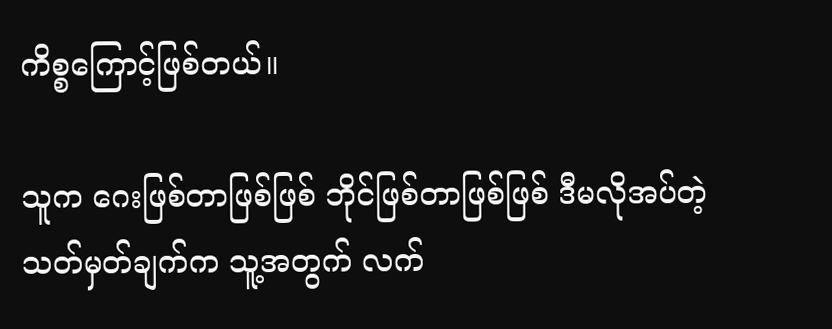ကိစ္စကြောင့်ဖြစ်တယ်။

သူက ဂေးဖြစ်တာဖြစ်ဖြစ် ဘိုင်ဖြစ်တာဖြစ်ဖြစ် ဒီမလိုအပ်တဲ့ သတ်မှတ်ချက်က သူ့အတွက် လက်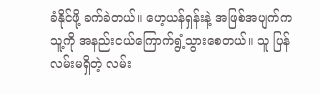ခံနိုင်ဖို့ ခက်ခဲတယ်။ ဟေ့ယန်ရှန်းနဲ့ အဖြစ်အပျက်က သူ့ကို အနည်းငယ်ကြောက်ရွံ့သွားစေတယ်။ သူ ပြန်လမ်းမရှိတဲ့ လမ်း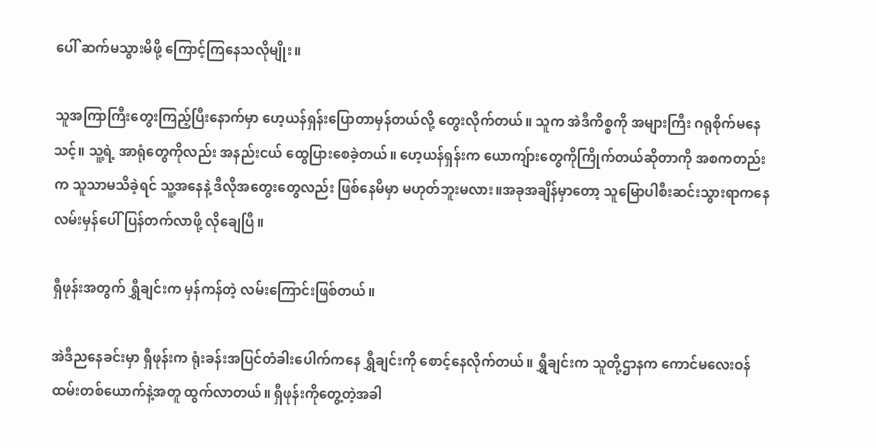ပေါ် ဆက်မသွားမိဖို့ ကြောင့်ကြနေသလိုမျိုး။

သူအကြာကြီးတွေးကြည့်ပြီးနောက်မှာ ဟေ့ယန်ရှန်းပြောတာမှန်တယ်လို့ တွေးလိုက်တယ်။ သူက အဲဒီကိစ္စကို အများကြီး ဂရုစိုက်မနေသင့်။ သူ့ရဲ့ အာရုံတွေကိုလည်း အနည်းငယ် ထွေပြားစေခဲ့တယ်။ ဟေ့ယန်ရှန်းက ယောကျ်ားတွေကိုကြိုက်တယ်ဆိုတာကို အစကတည်းက သူသာမသိခဲ့ရင် သူ့အနေနဲ့ ဒီလိုအတွေးတွေလည်း ဖြစ်နေမိမှာ မဟုတ်ဘူးမလား။အခုအချိန်မှာတော့ သူမြောပါစီးဆင်းသွားရာကနေ လမ်းမှန်ပေါ် ပြန်တက်လာဖို့ လိုချေပြီ။

ရှီဖုန်းအတွက် ရွှီချင်းက မှန်ကန်တဲ့ လမ်းကြောင်းဖြစ်တယ်။

အဲဒီညနေခင်းမှာ ရှီဖုန်းက ရုံးခန်းအပြင်တံခါးပေါက်ကနေ ရွှီချင်းကို စောင့်နေလိုက်တယ်။ ရွှီချင်းက သူတို့ဌာနက ကောင်မလေးဝန်ထမ်းတစ်ယောက်နဲ့အတူ ထွက်လာတယ်။ ရှီဖုန်းကိုတွေ့တဲ့အခါ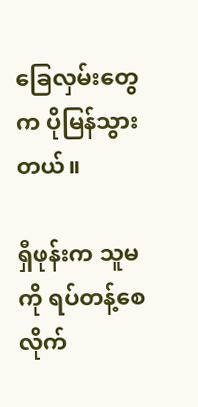ခြေလှမ်းတွေက ပိုမြန်သွားတယ်။

ရှီဖုန်းက သူမကို ရပ်တန့်စေလိုက်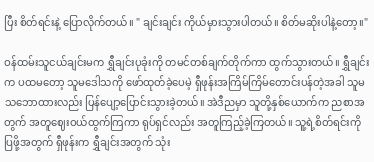ပြီး စိတ်ရင်းနဲ့ ပြောလိုက်တယ်။ " ချင်းချင်း ကိုယ်မှားသွားပါတယ်။ စိတ်မဆိုးပါနဲ့တော့။"

ဝန်ထမ်းသူငယ်ချင်းမက ရွှီချင်းပုခုံးကို တမင်တစ်ချက်တိုက်ကာ ထွက်သွားတယ်။ ရွှီချင်းက ပထမတော့ သူမဒေါသကို ဖော်ထုတ်ခဲ့ပေမဲ့ ရှီဖုန်းအကြိမ်ကြိမ်တောင်းပန်တဲ့အခါ သူမသဘောထားလည်း ပြန်ပျော့ပြောင်းသွားခဲ့တယ်။ အဲဒီညမှာ သူတို့နှစ်ယောက်က ညစာအတွက် အတူဈေးဝယ်ထွက်ကြကာ ရုပ်ရှင်လည်း အတူကြည့်ခဲ့ကြတယ်။ သူ့ရဲ့စိတ်ရင်းကို ပြဖို့အတွက် ရှီဖုန်းက ရွှီချင်းအတွက် သုံး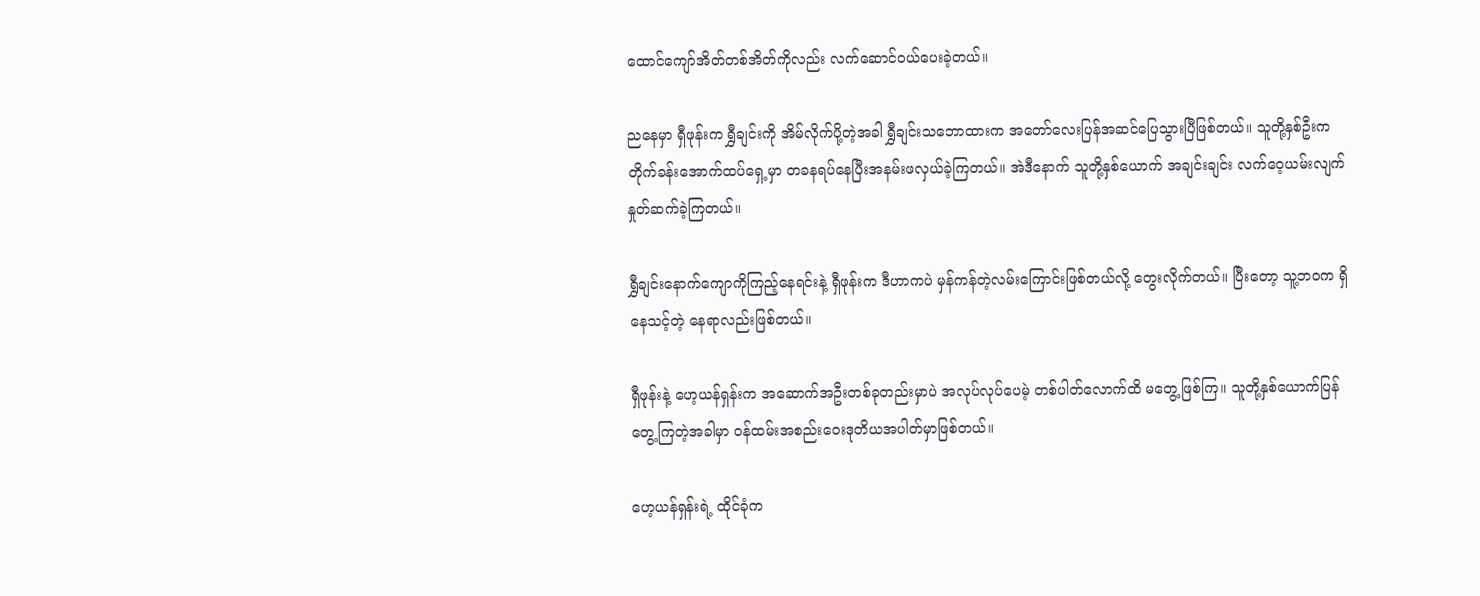ထောင်ကျော်အိတ်တစ်အိတ်ကိုလည်း လက်ဆောင်ဝယ်ပေးခဲ့တယ်။

ညနေမှာ ရှီဖုန်းက ရွှီချင်းကို အိမ်လိုက်ပို့တဲ့အခါ ရွှီချင်းသဘောထားက အတော်လေးပြန်အဆင်ပြေသွားပြီဖြစ်တယ်။ သူတို့နှစ်ဦးက တိုက်ခန်းအောက်ထပ်ရှေ့မှာ တခနရပ်နေပြီးအနမ်းဖလှယ်ခဲ့ကြတယ်။ အဲဒီနောက် သူတို့နှစ်ယောက် အချင်းချင်း လက်‌ဝေ့ယမ်းလျက် နှုတ်ဆက်ခဲ့ကြတယ်။

ရွှီချင်းနောက်ကျောကိုကြည့်နေရင်းနဲ့ ရှီဖုန်းက ဒီဟာကပဲ မှန်ကန်တဲ့လမ်းကြောင်းဖြစ်တယ်လို့ တွေးလိုက်တယ်။ ပြီးတော့ သူ့ဘဝက ရှိနေသင့်တဲ့ နေရာလည်းဖြစ်တယ်။

ရှီဖုန်းနဲ့ ဟေ့ယန်ရှန်းက အဆောက်အဦးတစ်ခုတည်းမှာပဲ အလုပ်လုပ်ပေမဲ့ တစ်ပါတ်လောက်ထိ မတွေ့ဖြစ်ကြ။ သူတို့နှစ်ယောက်ပြန်တွေ့ကြတဲ့အခါမှာ ဝန်ထမ်းအစည်းဝေးဒုတိယအပါတ်မှာဖြစ်တယ်။

ဟေ့ယန်ရှန်းရဲ့ ထိုင်ခုံက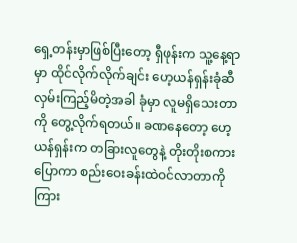ရှေ့တန်းမှာဖြစ်ပြီးတော့ ရှီဖုန်းက သူ့နေ့ရာမှာ ထိုင်လိုက်လိုက်ချင်း ဟေ့ယန်ရှန်းခုံဆီ လှမ်းကြည့်မိတဲ့အခါ ခုံမှာ လူမရှိသေးတာကို တွေ့လိုက်ရတယ်။ ခဏနေတော့ ဟေ့ယန်ရှန်းက တခြားလူတွေနဲ့ တိုးတိုးစကားပြောကာ စည်းဝေးခန်းထဲဝင်လာတာကို ကြား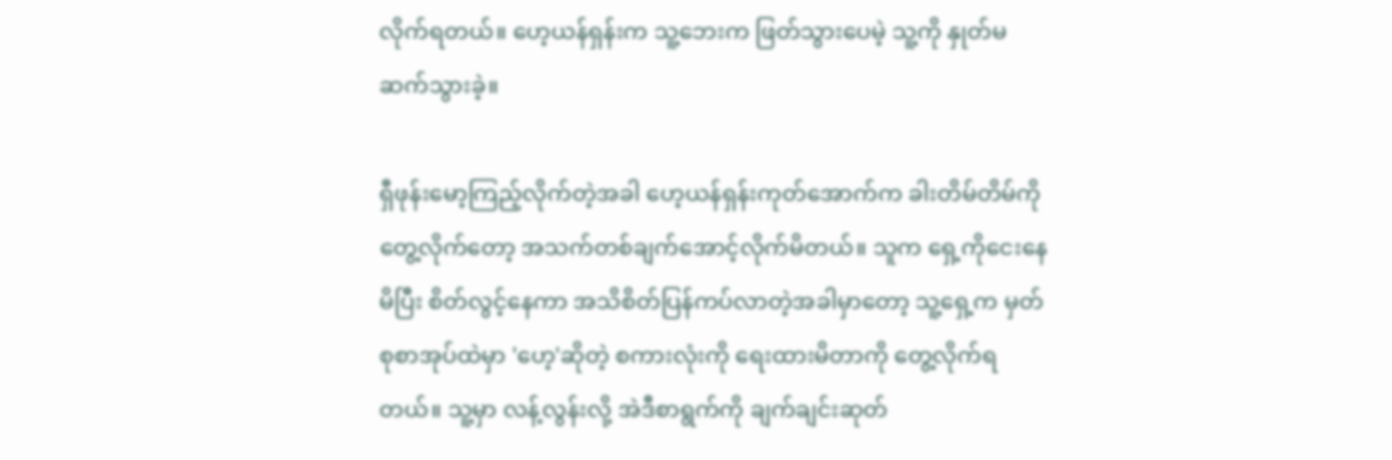လိုက်ရတယ်။ ဟေ့ယန်ရှန်းက သူ့ဘေးက ဖြတ်သွားပေမဲ့ သူ့ကို နှုတ်မဆက်သွားခဲ့။

ရှီဖုန်းမော့ကြည့်လိုက်တဲ့အခါ ဟေ့ယန်ရှန်းကုတ်အောက်က ခါးတိမ်တိမ်ကို တွေ့လိုက်တော့ အသက်တစ်ချက်အောင့်လိုက်မိတယ်။ သူက ရှေ့ကိုငေးနေမိပြီး စိတ်လွင့်နေကာ အသိစိတ်ပြန်ကပ်လာတဲ့အခါမှာ‌တော့ သူ့ရှေ့က မှတ်စုစာအုပ်ထဲမှာ 'ဟေ့'ဆိုတဲ့ စကားလုံးကို ရေးထားမိတာကို တွေ့လိုက်ရတယ်။ သူ့မှာ လန့်လွန်းလို့ အဲဒီစာရွက်ကို ချက်ချင်းဆုတ်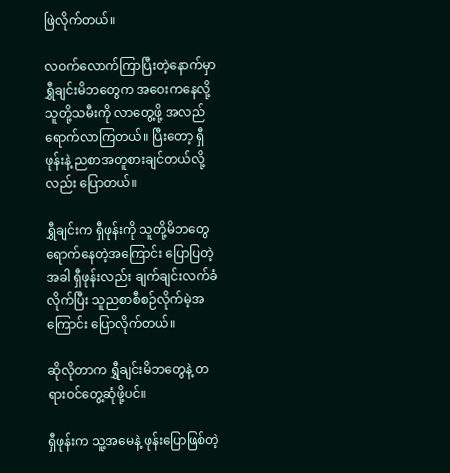ဖြဲလိုက်တယ်။

လဝက်လောက်ကြာပြီးတဲ့နောက်မှာ ရွှီချင်းမိဘတွေက အဝေးကနေလို့ သူတို့သမီးကို လာတွေ့ဖို့ အလည်ရောက်လာကြတယ်။ ပြီးတော့ ရှီဖုန်းနဲ့ ညစာအတူစားချင်တယ်လို့လည်း ပြောတယ်။

ရွှီချင်းက ရှီဖုန်းကို သူတို့မိဘတွေရောက်နေတဲ့အကြောင်း ပြောပြတဲ့အခါ ရှီဖုန်းလည်း ချက်ချင်းလက်ခံလိုက်ပြီး သူညစာစီစဉ်လိုက်မဲ့အကြောင်း ပြောလိုက်တယ်။

ဆိုလိုတာက ရွှီချင်းမိဘတွေနဲ့ တရားဝင်တွေ့ဆုံဖို့ပင်။

ရှီဖုန်းက သူ့အမေနဲ့ ဖုန်းပြောဖြစ်တဲ့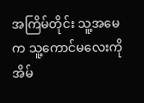အကြိမ်တိုင်း သူ့အမေက သူ့ကောင်မလေးကို အိမ်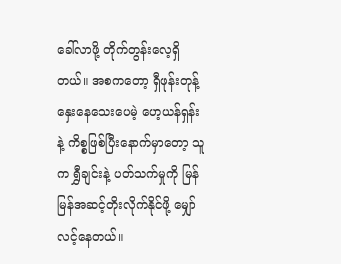ခေါ်လာဖို့ တိုက်တွန်းလေ့ရှိတယ်။ အစကတော့ ရှီဖုန်းတုန့်နှေးနေသေးပေမဲ့ ဟေ့ယန်ရှန်းနဲ့ ကိစ္စဖြစ်ပြီးနောက်မှာတော့ သူက ရွှီချင်းနဲ့ ပတ်သက်မှုကို မြန်မြန်အဆင့်တိုးလိုက်နိုင်ဖို့ မျှော်လင့်‌နေတယ်။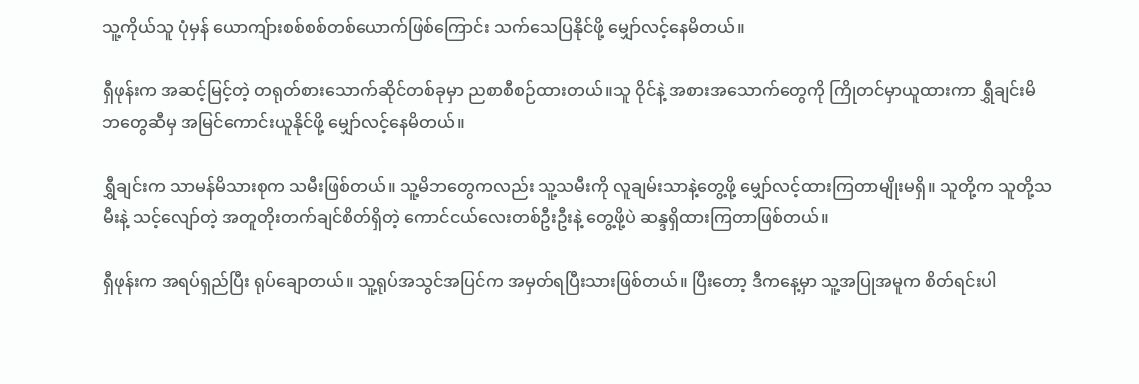သူ့ကိုယ်သူ ပုံမှန် ယောကျ်ားစစ်စစ်တစ်ယောက်ဖြစ်ကြောင်း သက်သေပြနိုင်ဖို့ မျှော်လင့်နေမိတယ်။

ရှီဖုန်းက အဆင့်မြင့်တဲ့ တရုတ်စားသောက်ဆိုင်တစ်ခုမှာ ညစာစီစဉ်ထားတယ်။သူ ဝိုင်နဲ့ အစားအသောက်တွေကို ကြိုတင်မှာယူထားကာ ရွှီချင်းမိဘတွေဆီမှ အမြင်ကောင်းယူနိုင်ဖို့ မျှော်လင့်နေမိတယ်။

ရွှီချင်းက သာမန်မိသားစုက သမီးဖြစ်တယ်။ သူ့မိဘတွေကလည်း သူ့သမီးကို လူချမ်းသာနဲ့တွေ့ဖို့ မျှော်လင့်ထားကြတာမျိုးမရှိ။ သူတို့က သူတို့သမီးနဲ့ သင့်လျော်တဲ့ အတူတိုးတက်ချင်စိတ်ရှိတဲ့ ကောင်ငယ်လေးတစ်ဦးဦးနဲ့ တွေ့ဖို့ပဲ ဆန္ဒရှိထားကြတာဖြစ်တယ်။

ရှီဖုန်းက အရပ်ရှည်ပြီး ရုပ်ချောတယ်။ သူ့ရုပ်အသွင်အပြင်က အမှတ်ရပြီးသားဖြစ်တယ်။ ပြီးတော့ ဒီကနေ့မှာ သူ့အပြုအမူက စိတ်ရင်းပါ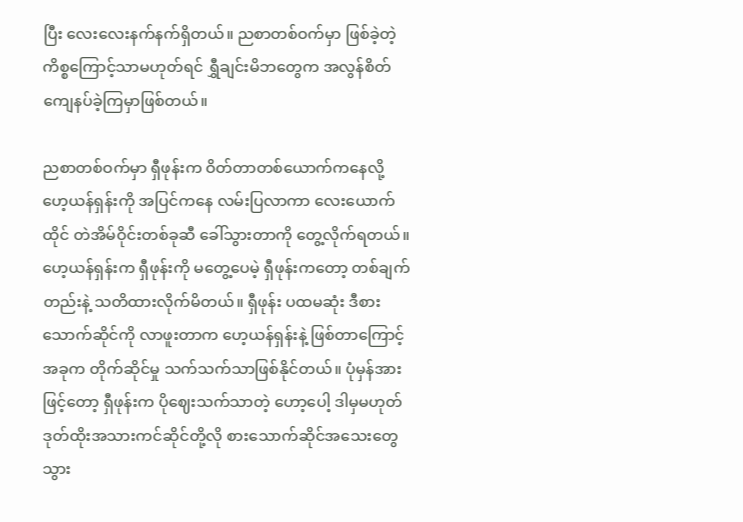ပြီး လေးလေးနက်နက်ရှိတယ်။ ညစာတစ်ဝက်မှာ ဖြစ်ခဲ့တဲ့ ကိစ္စကြောင့်သာမဟုတ်ရင် ရွှီချင်းမိဘတွေက အလွန်စိတ်ကျေနပ်ခဲ့ကြမှာဖြစ်တယ်။

ညစာတစ်ဝက်မှာ ရှီဖုန်းက ဝိတ်တာတစ်ယောက်ကနေလို့ ဟေ့ယန်ရှန်းကို အပြင်ကနေ လမ်းပြလာကာ လေးယောက်ထိုင် တဲအိမ်ဝိုင်းတစ်ခုဆီ ခေါ်သွား‌တာကို တွေ့လိုက်ရတယ်။
ဟေ့ယန်ရှန်းက ရှီဖုန်းကို မတွေ့ပေမဲ့ ရှီဖုန်းကတော့ တစ်ချက်တည်းနဲ့ သတိထားလိုက်မိတယ်။ ရှီဖုန်း ပထမဆုံး ဒီစားသောက်ဆိုင်ကို လာဖူးတာက ဟေ့ယန်ရှန်းနဲ့ ဖြစ်တာကြောင့် အခုက တိုက်ဆိုင်မှု သက်သက်သာဖြစ်နိုင်တယ်။ ပုံမှန်အားဖြင့်တော့ ရှီဖုန်းက ပိုဈေးသက်သာတဲ့ ဟော့ပေါ့ ဒါမှမဟုတ် ဒုတ်ထိုးအသားကင်ဆိုင်တို့လို စားသောက်ဆိုင်အသေးတွေ သွား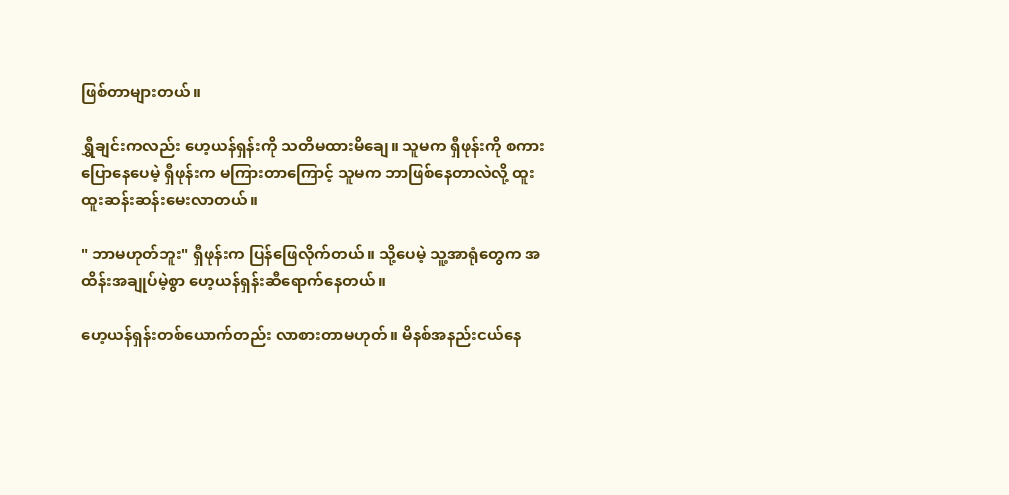ဖြစ်တာများတယ်။

ရွှီချင်းကလည်း ဟေ့ယန်ရှန်းကို သတိမထားမိချေ။ သူမက ရှီဖုန်းကို စကားပြောနေပေမဲ့ ရှီဖုန်းက မကြားတာကြောင့် သူမက ဘာဖြစ်နေတာလဲလို့ ထူးထူးဆန်းဆန်းမေးလာတယ်။

" ဘာမဟုတ်ဘူး" ရှီဖုန်းက ပြန်ဖြေလိုက်တယ်။ သို့ပေမဲ့ သူ့အာရုံတွေက အထိန်းအချုပ်မဲ့စွာ ဟေ့ယန်ရှန်းဆီရောက်နေတယ်။

ဟေ့ယန်ရှန်းတစ်ယောက်တည်း လာစားတာမဟုတ်။ မိနစ်အနည်းငယ်နေ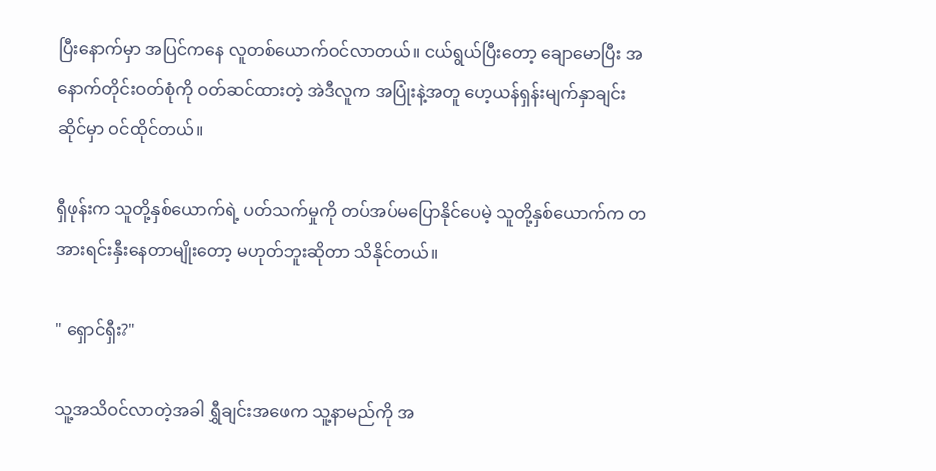ပြီးနောက်မှာ အပြင်ကနေ လူတစ်ယောက်ဝင်လာတယ်။ ငယ်ရွယ်ပြီးတော့ ချောမောပြီး အနောက်တိုင်းဝတ်စုံကို ဝတ်ဆင်ထားတဲ့ အဲဒီလူက အပြုံးနဲ့အတူ ဟေ့ယန်ရှန်းမျက်နှာချင်းဆိုင်မှာ ဝင်ထိုင်တယ်။

ရှီဖုန်းက သူတို့နှစ်ယောက်ရဲ့ ပတ်သက်မှုကို တပ်အပ်မပြောနိုင်ပေမဲ့ သူတို့နှစ်ယောက်က တအားရင်းနှီးနေတာမျိုးတော့ မဟုတ်ဘူးဆိုတာ သိနိုင်တယ်။

" ရှောင်ရှီး?"

သူ့အသိဝင်လာတဲ့အခါ ရွှီချင်းအဖေက သူ့နာမည်ကို အ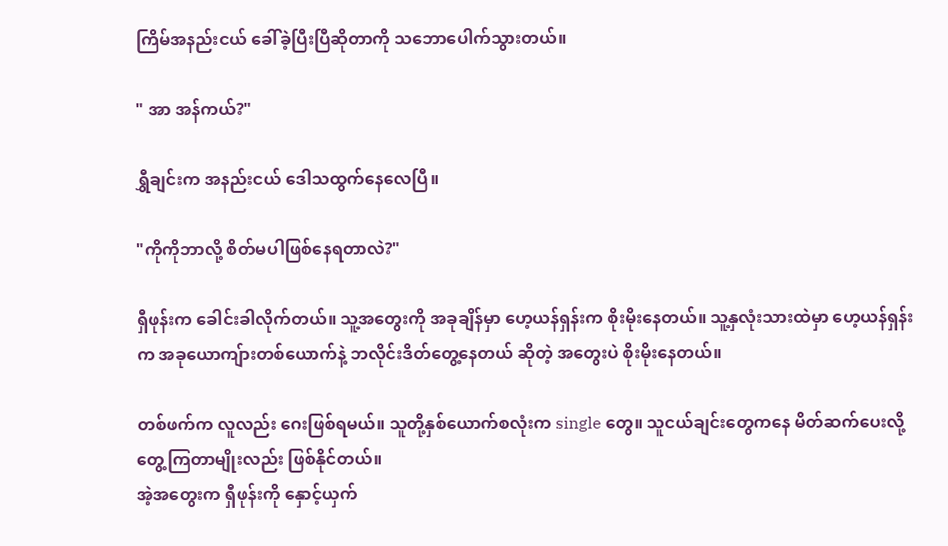ကြိမ်အနည်းငယ် ခေါ်ခဲ့ပြီးပြီဆိုတာကို သဘောပေါက်သွားတယ်။

" အာ အန်ကယ်?"

ရွှီချင်းက အနည်းငယ် ဒေါသထွက်နေလေပြီ။

"ကိုကိုဘာလို့ စိတ်မပါဖြစ်နေရတာလဲ?"

ရှီဖုန်းက ခေါင်းခါလိုက်တယ်။ သူ့အတွေးကို အခုချိန်မှာ ဟေ့ယန်ရှန်းက စိုးမိုးနေတယ်။ သူ့နှလုံးသားထဲမှာ ဟေ့ယန်ရှန်းက အခုယောကျ်ားတစ်ယောက်နဲ့ ဘလိုင်းဒိတ်တွေ့နေတယ် ဆိုတဲ့ အတွေးပဲ စိုးမိုးနေတယ်။

တစ်ဖက်က လူလည်း ဂေးဖြစ်ရမယ်။ သူတို့နှစ်ယောက်စလုံးက single တွေ။ သူငယ်ချင်းတွေကနေ မိတ်ဆက်ပေးလို့ တွေ့ကြတာမျိုးလည်း ဖြစ်နိုင်တယ်။
အဲ့အတွေးက ရှီဖုန်းကို နှောင့်ယှက်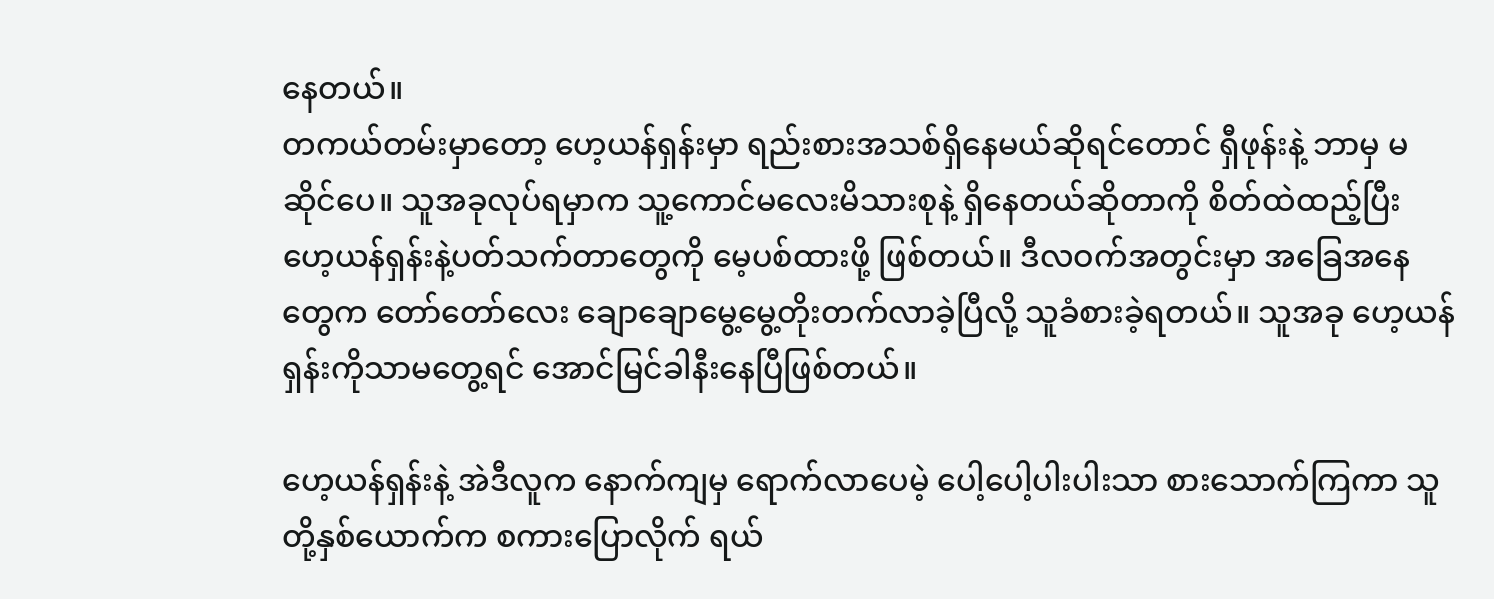နေတယ်။
တကယ်တမ်းမှာတော့ ဟေ့ယန်ရှန်းမှာ ရည်းစားအသစ်ရှိနေမယ်ဆိုရင်တောင် ရှီဖုန်းနဲ့ ဘာမှ မဆိုင်ပေ။ သူအခုလုပ်ရမှာက သူ့ကောင်မလေးမိသားစုနဲ့ ရှိနေတယ်ဆိုတာကို စိတ်ထဲထည့်ပြီး ဟေ့ယန်ရှန်းနဲ့ပတ်သက်တာတွေကို မေ့ပစ်ထားဖို့ ဖြစ်တယ်။ ဒီလဝက်အတွင်းမှာ အခြေအနေတွေက တော်တော်လေး ချောချောမွေ့မွေ့တိုးတက်လာခဲ့ပြီလို့ သူခံစားခဲ့ရတယ်။ သူအခု ဟေ့ယန်ရှန်းကိုသာမတွေ့ရင် အောင်မြင်ခါနီးနေပြီဖြစ်တယ်။

ဟေ့ယန်ရှန်းနဲ့ အဲဒီလူက နောက်ကျမှ ရောက်လာပေမဲ့ ပေါ့ပေါ့ပါးပါးသာ စားသောက်ကြကာ သူတို့နှစ်ယောက်က စကားပြောလိုက် ရယ်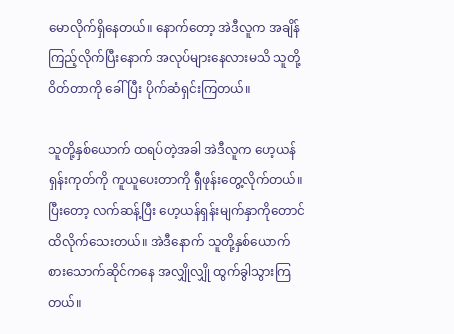မောလိုက်ရှိနေတယ်။ နောက်တော့ အဲဒီလူက အချိန်ကြည့်လိုက်ပြီးနောက် အလုပ်များနေလားမသိ သူတို့ ဝိတ်တာကို ခေါ်ပြီး ပိုက်ဆံရှင်းကြတယ်။

သူတို့နှစ်ယောက် ထရပ်တဲ့အခါ အဲဒီလူက ဟေ့ယန်ရှန်းကုတ်ကို ကူယူပေးတာကို ရှီဖုန်းတွေ့လိုက်တယ်။ ပြီးတော့ လက်ဆန့်ပြီး ဟေ့ယန်ရှန်းမျက်နှာကိုတောင် ထိလိုက်သေးတယ်။ အဲဒီနောက် သူတို့နှစ်ယောက် စားသောက်ဆိုင်ကနေ အလျှိုလျှို ထွက်ခွါသွားကြတယ်။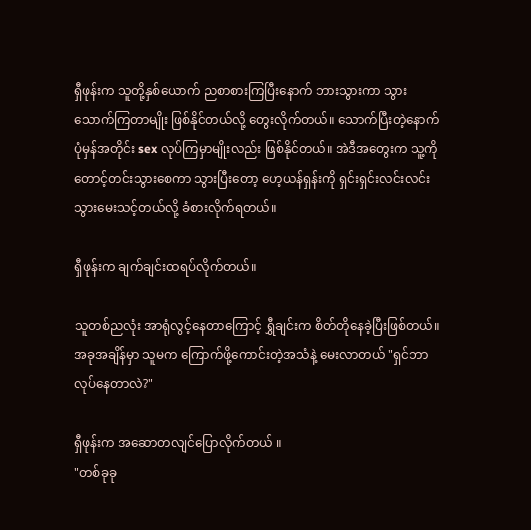ရှီဖုန်းက သူတို့နှစ်ယောက် ညစာစားကြပြီးနောက် ဘားသွားကာ သွားသောက်ကြတာမျိုး ဖြစ်နိုင်တယ်လို့ တွေးလိုက်တယ်။ သောက်ပြီးတဲ့နောက် ပုံမှန်အတိုင်း sex လုပ်ကြမှာမျိုးလည်း ဖြစ်နိုင်တယ်။ အဲဒီအတွေးက သူ့ကို တောင့်တင်းသွားစေကာ သွားပြီးတော့ ဟေ့ယန်ရှန်းကို ရှင်းရှင်းလင်းလင်းသွားမေးသင့်တယ်လို့ ခံစားလိုက်ရတယ်။

ရှီဖုန်းက ချက်ချင်းထရပ်လိုက်တယ်။

သူတစ်ညလုံး အာရုံလွင့်နေတာကြောင့် ရွှီချင်းက စိတ်တိုနေခဲ့ပြီးဖြစ်တယ်။ အခုအချိန်မှာ သူမက ကြောက်ဖို့ကောင်းတဲ့အသံနဲ့ မေးလာတယ် "ရှင်ဘာလုပ်နေတာလဲ?"

ရှီဖုန်းက အဆောတလျင်ပြောလိုက်တယ် ။
"တစ်ခုခု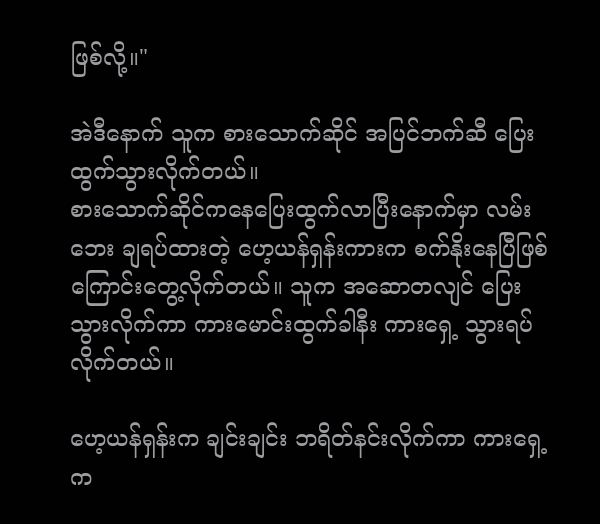ဖြစ်လို့။"

အဲဒီနောက် သူက စားသောက်ဆိုင် အပြင်ဘက်ဆီ ပြေးထွက်သွားလိုက်တယ်။
စားသောက်ဆိုင်ကနေပြေးထွက်လာပြီးနောက်မှာ လမ်းဘေး ချရပ်ထားတဲ့ ဟေ့ယန်ရှန်းကားက စက်နိုးနေပြီဖြစ်ကြောင်းတွေ့လိုက်တယ်။ သူက အဆောတလျင် ပြေးသွားလိုက်ကာ ကားမောင်းထွက်ခါနီး ကားရှေ့ သွားရပ်လိုက်တယ်။

ဟေ့ယန်ရှန်းက ချင်းချင်း ဘရိတ်နင်းလိုက်ကာ ကားရှေ့က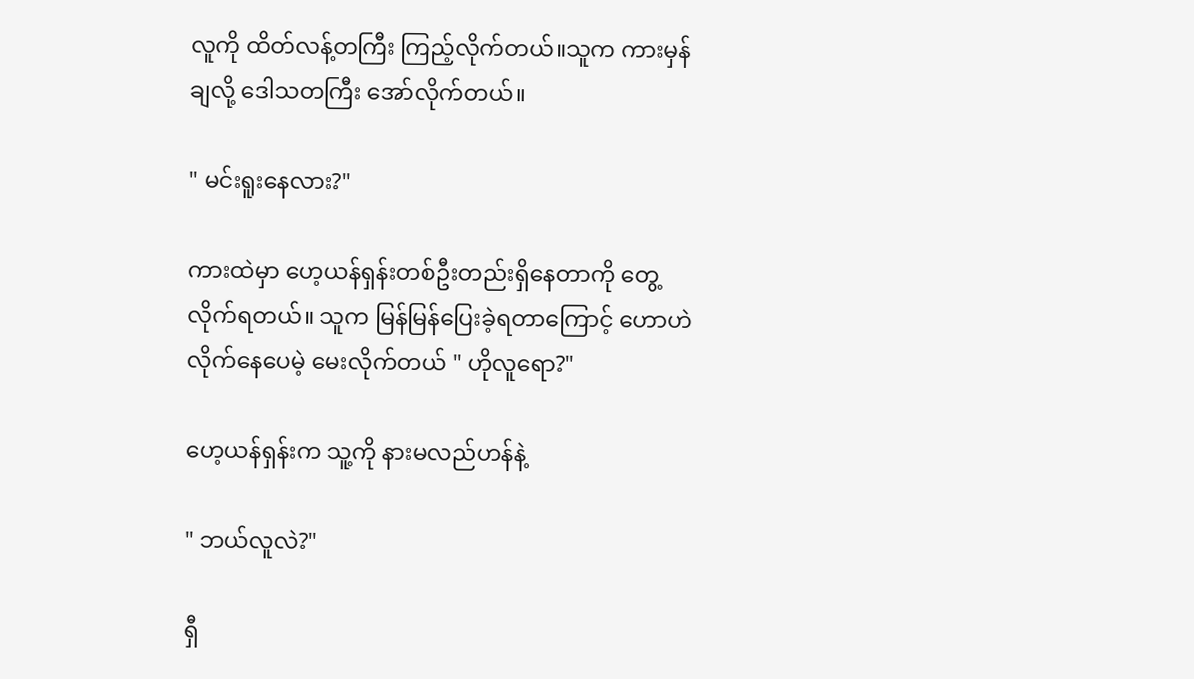လူကို ထိတ်လန့်တကြီး ကြည့်လိုက်တယ်။သူက ကားမှန်ချလို့ ဒေါသတကြီး အော်လိုက်တယ်။

" မင်းရူးနေလား?"

ကားထဲမှာ ဟေ့ယန်ရှန်းတစ်ဦးတည်းရှိနေတာကို တွေ့လိုက်ရတယ်။ သူက မြန်မြန်ပြေးခဲ့ရတာကြောင့် ဟောဟဲလိုက်နေပေမဲ့ မေးလိုက်တယ် " ဟိုလူရော?"

ဟေ့ယန်ရှန်းက သူ့ကို နားမလည်ဟန်နဲ့

" ဘယ်လူလဲ?"

ရှီ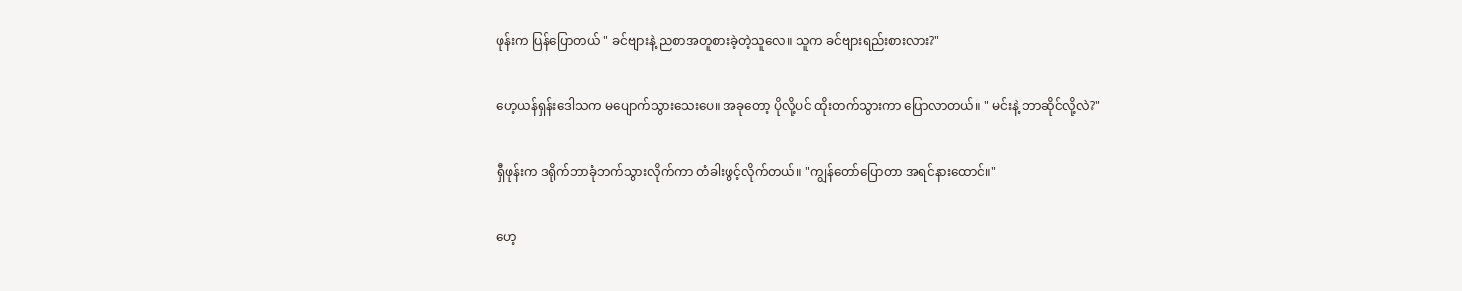ဖုန်းက ပြန်ပြောတယ် " ခင်ဗျားနဲ့ ညစာအတူစားခဲ့တဲ့သူလေ။ သူက ခင်ဗျားရည်းစားလား?"

ဟေ့ယန်ရှန်းဒေါသက မပျောက်သွားသေးပေ။ အခုတော့ ပိုလို့ပင် ထိုးတက်သွားကာ ပြောလာတယ်။ " မင်းနဲ့ ဘာဆိုင်လို့လဲ?"

ရှီဖုန်းက ဒရိုက်ဘာခုံဘက်သွားလိုက်ကာ တံခါးဖွင့်လိုက်တယ်။ "ကျွန်တော်ပြောတာ အရင်နားထောင်။"

ဟေ့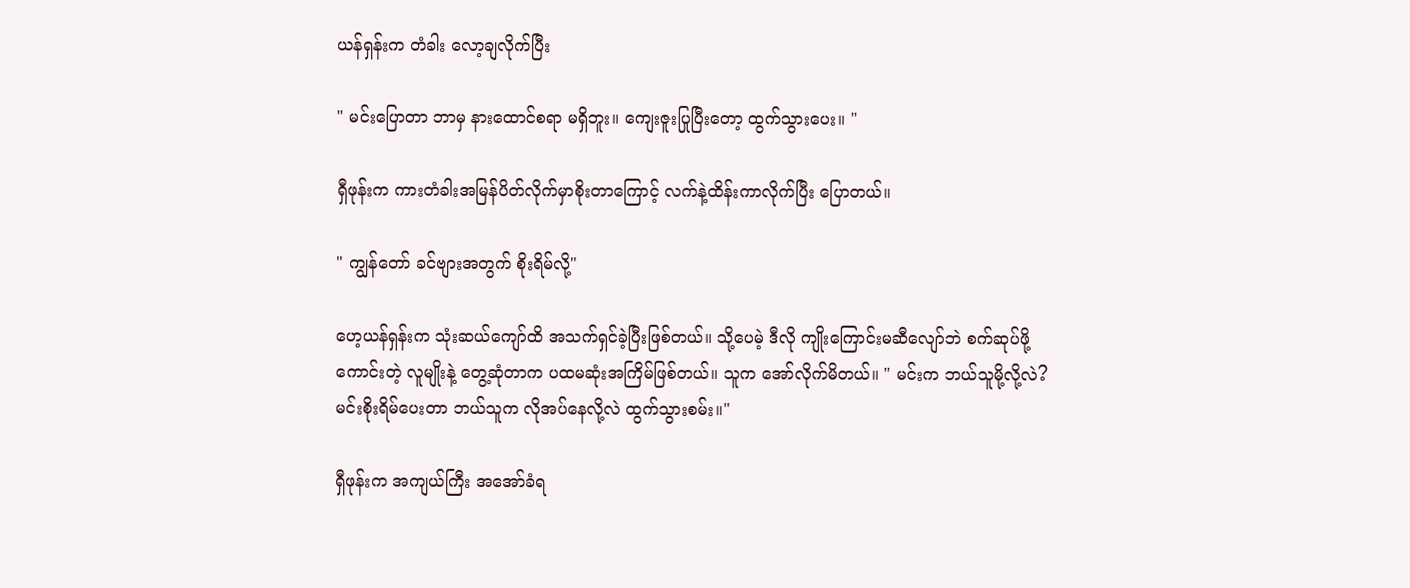ယန်ရှန်းက တံခါး‌ လော့ချလိုက်ပြီး

" မင်းပြောတာ ဘာမှ နားထောင်စရာ မရှိဘူး။ ကျေးဇူးပြုပြီးတော့ ထွက်သွားပေး။ "

ရှီဖုန်းက ကားတံခါးအမြန်ပိတ်လိုက်မှာစိုးတာကြောင့် လက်နဲ့ထိန်းကာလိုက်ပြီး ပြောတယ်။

" ကျွန်တော် ခင်ဗျားအတွက် စိုးရိမ်လို့"

ဟေ့ယန်ရှန်းက သုံးဆယ်ကျော်ထိ အသက်ရှင်ခဲ့ပြီးဖြစ်တယ်။ သို့ပေမဲ့ ဒီလို ကျိုးကြောင်းမဆီလျော်ဘဲ စက်ဆုပ်ဖို့ကောင်းတဲ့ လူမျိုးနဲ့ တွေ့ဆုံတာက ပထမဆုံးအကြိမ်ဖြစ်တယ်။ သူက အော်လိုက်မိတယ်။ " မင်းက ဘယ်သူမို့လို့လဲ? မင်းစိုးရိမ်ပေးတာ ဘယ်သူက လိုအပ်နေလို့လဲ ထွက်သွားစမ်း။"

ရှီဖုန်းက အကျယ်ကြီး အအော်ခံရ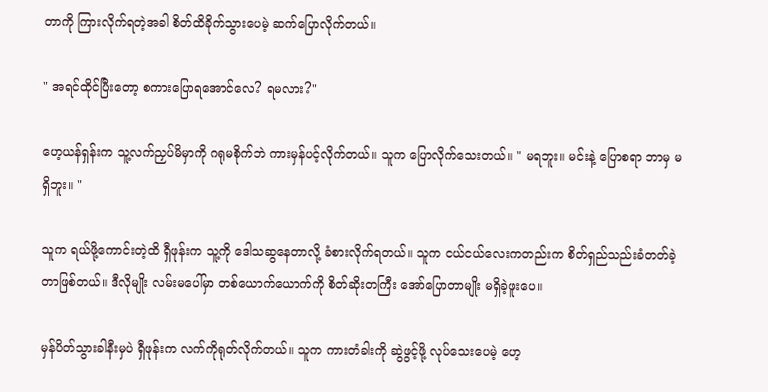တာကို ကြားလိုက်ရတဲ့အခါ စိတ်ထိခိုက်သွားပေမဲ့ ဆက်ပြောလိုက်တယ်။

" အရင်ထိုင်ပြီးတော့ စကားပြောရအောင်လေ? ရမလား?"

ဟေ့ယန်ရှန်းက သူ့လက်ညှပ်မိမှာကို ဂရုမစိုက်ဘဲ ကားမှန်ပင့်လိုက်တယ်။ သူက ပြောလိုက်သေးတယ်။ " မရဘူး။ မင်းနဲ့ ပြောစရာ ဘာမှ မရှိဘူး။ "

သူက ရယ်ဖို့ကောင်းတဲ့ထိ ရှီဖုန်းက သူ့ကို ဒေါသဆွနေတာလို့ ခံစားလိုက်ရတယ်။ သူက ငယ်ငယ်လေးကတည်းက စိတ်ရှည်သည်းခံတတ်ခဲ့တာဖြစ်တယ်။ ဒီလိုမျိုး လမ်းမပေါ်မှာ တစ်ယောက်ယောက်ကို စိတ်ဆိုးတကြီး အော်ပြောတာမျိုး မရှိခဲ့ဖူးပေ။

မှန်ပိတ်သွားခါနီးမှပဲ ရှီဖုန်းက လက်ကိုရုတ်လိုက်တယ်။ သူက ကားတံခါးကို ဆွဲဖွင့်ဖို့ လုပ်သေးပေမဲ့ ဟေ့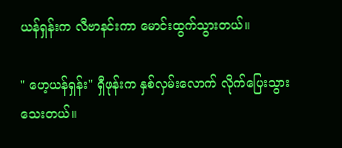ယန်ရှန်းက လီဗာနင်းကာ မောင်းထွက်သွားတယ်။

" ဟေ့ယန်ရှန်း" ရှီဖုန်းက နှစ်လှမ်းလောက် လိုက်ပြေးသွားသေးတယ်။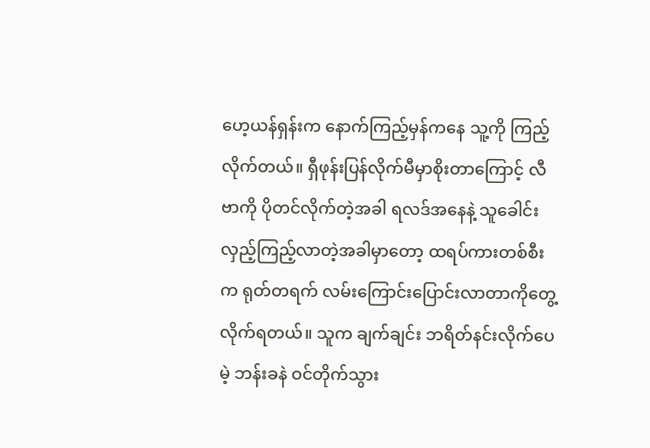ဟေ့ယန်ရှန်းက နောက်ကြည့်မှန်ကနေ သူ့ကို ကြည့်လိုက်တယ်။ ရှီဖုန်းပြန်လိုက်မီမှာစိုးတာကြောင့် လီဗာကို ပိုတင်လိုက်တဲ့အခါ ရလဒ်အနေနဲ့ သူခေါင်းလှည့်ကြည့်လာတဲ့အခါမှာတော့ ထရပ်ကားတစ်စီးက ရုတ်တရက် လမ်းကြောင်းပြောင်းလာတာကိုတွေ့လိုက်ရတယ်။ သူက ချက်ချင်း ဘရိတ်နင်းလိုက်ပေမဲ့ ဘန်းခနဲ ဝင်တိုက်သွား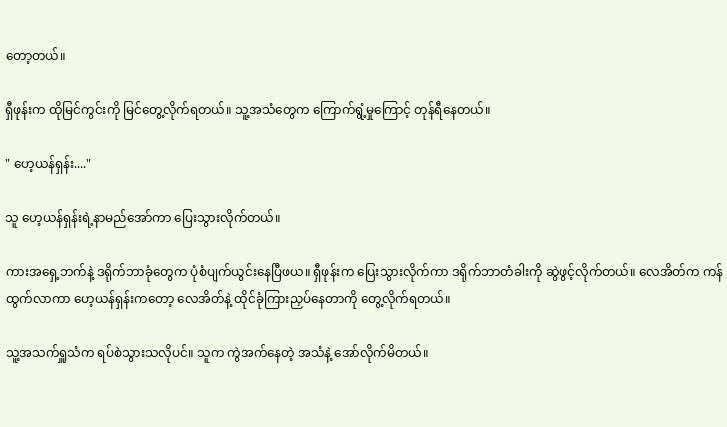တော့တယ်။

ရှီဖုန်းက ထိုမြင်ကွင်းကို မြင်တွေ့လိုက်ရတယ်။ သူ့အသံတွေက ကြောက်ရွံ့မှုကြောင့် တုန်ရီနေတယ်။

" ဟေ့ယန်ရှန်း...."

သူ ဟေ့ယန်ရှန်းရဲ့နာမည်အော်ကာ ပြေးသွားလိုက်တယ်။

ကားအရှေ့ဘက်နဲ့ ဒရိုက်ဘာခုံတွေက ပုံစံပျက်ယွင်းနေပြီဖယ။ ရှီဖုန်းက ပြေးသွားလိုက်ကာ ဒရိုက်ဘာတံခါးကို ဆွဲဖွင့်လိုက်တယ်။ လေအိတ်က ကန်ထွက်လာကာ ဟေ့ယန်ရှန်းကတော့ လေအိတ်နဲ့ ထိုင်ခုံကြားညှပ်နေတာကို တွေ့လိုက်ရတယ်။

သူ့အသက်ရှူသံက ရပ်စဲသွားသလိုပင်။ သူက ကွဲအက်နေတဲ့ အသံနဲ့ အော်လိုက်မိတယ်။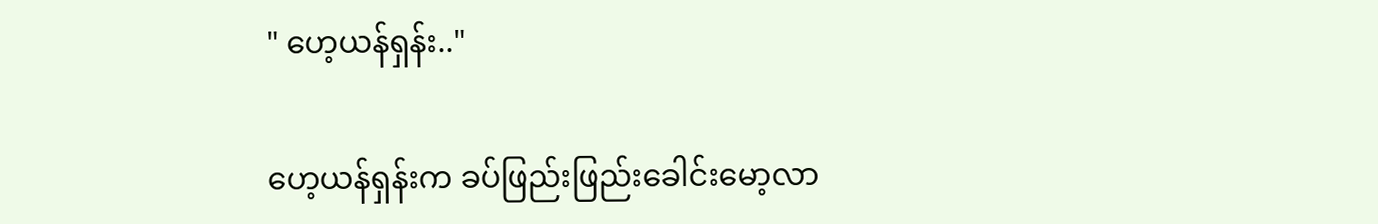" ဟေ့ယန်ရှန်း.."

ဟေ့ယန်ရှန်းက ခပ်ဖြည်းဖြည်းခေါင်းမော့လာ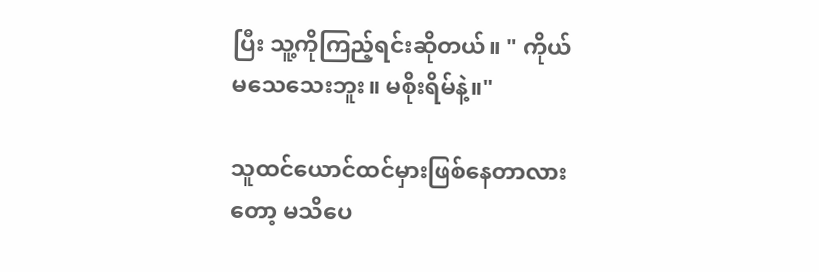ပြီး သူ့ကိုကြည့်ရင်းဆိုတယ်။ " ကိုယ်မသေသေးဘူး။ မစိုးရိမ်နဲ့။"

သူထင်ယောင်ထင်မှားဖြစ်နေတာလားတော့ မသိပေ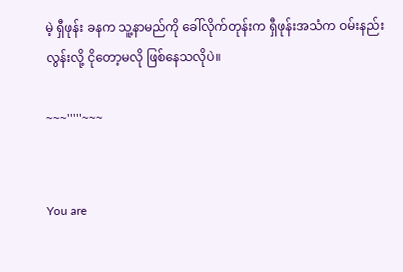မဲ့ ရှီဖုန်း ခနက သူ့နာမည်ကို ခေါ်လိုက်တုန်းက ရှီဖုန်းအသံက ဝမ်းနည်းလွန်းလို့ ငိုတော့မလို ဖြစ်နေသလိုပဲ။

~~~'''''~~~


You are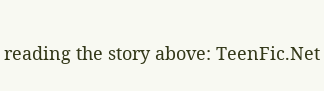reading the story above: TeenFic.Net